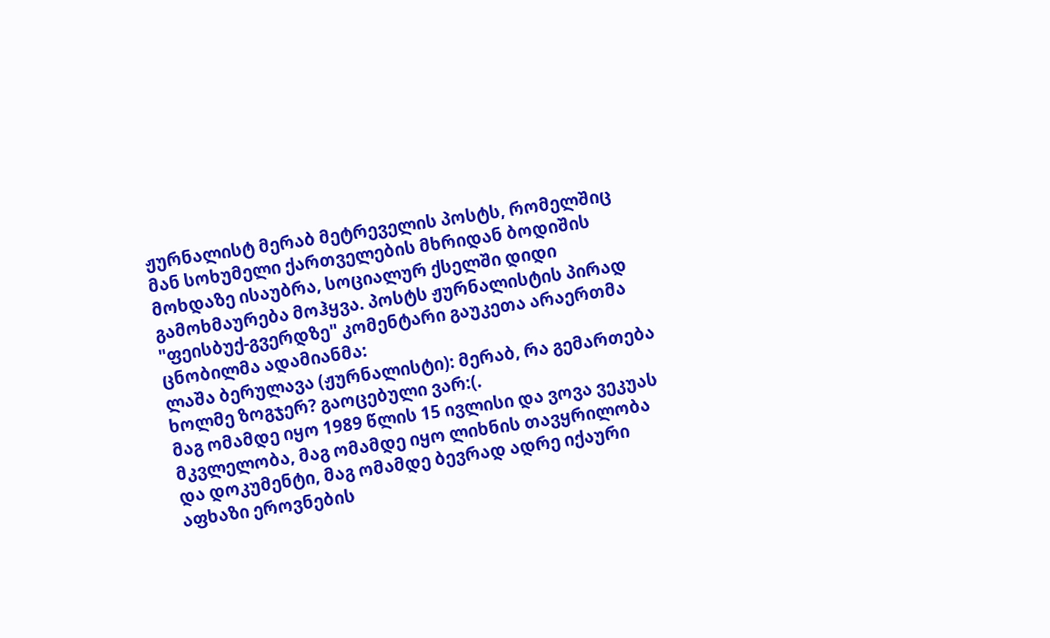ჟურნალისტ მერაბ მეტრეველის პოსტს, რომელშიც მან სოხუმელი ქართველების მხრიდან ბოდიშის მოხდაზე ისაუბრა, სოციალურ ქსელში დიდი გამოხმაურება მოჰყვა. პოსტს ჟურნალისტის პირად "ფეისბუქ-გვერდზე" კომენტარი გაუკეთა არაერთმა ცნობილმა ადამიანმა:
ლაშა ბერულავა (ჟურნალისტი): მერაბ, რა გემართება ხოლმე ზოგჯერ? გაოცებული ვარ:(.
მაგ ომამდე იყო 1989 წლის 15 ივლისი და ვოვა ვეკუას მკვლელობა, მაგ ომამდე იყო ლიხნის თავყრილობა და დოკუმენტი, მაგ ომამდე ბევრად ადრე იქაური აფხაზი ეროვნების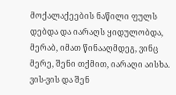მოქალაქეების ნაწილი ფულს დებდა და იარაღს ყიდულობდა, მერაბ, იმათ წინააღმდეგ, ვინც მერე, შენი თქმით, იარაღი აისხა. ვის-ვის და შენ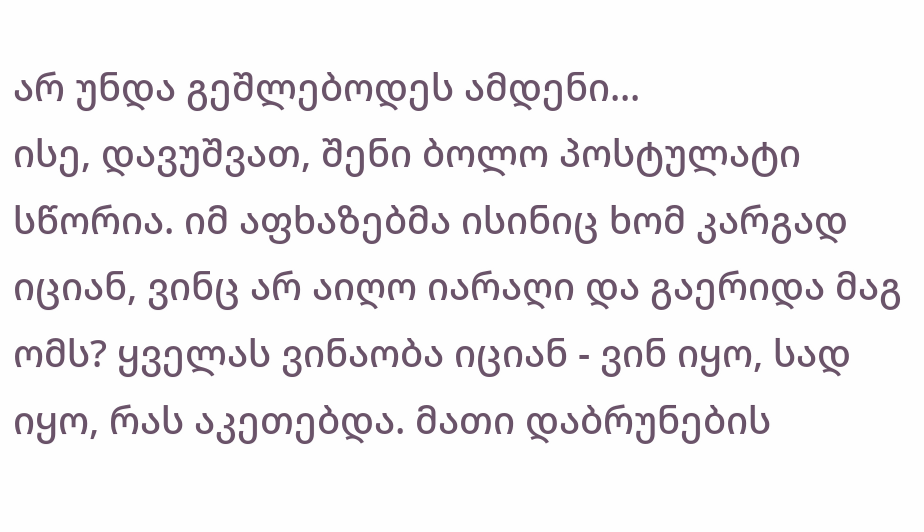არ უნდა გეშლებოდეს ამდენი...
ისე, დავუშვათ, შენი ბოლო პოსტულატი სწორია. იმ აფხაზებმა ისინიც ხომ კარგად იციან, ვინც არ აიღო იარაღი და გაერიდა მაგ ომს? ყველას ვინაობა იციან - ვინ იყო, სად იყო, რას აკეთებდა. მათი დაბრუნების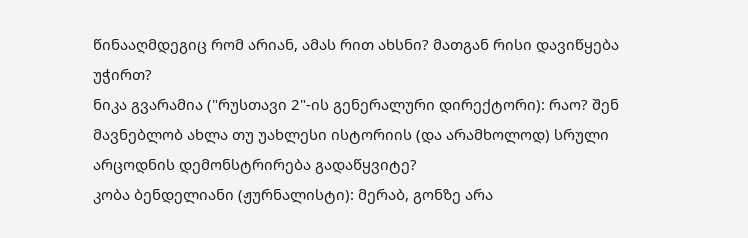წინააღმდეგიც რომ არიან, ამას რით ახსნი? მათგან რისი დავიწყება უჭირთ?
ნიკა გვარამია ("რუსთავი 2"-ის გენერალური დირექტორი): რაო? შენ მავნებლობ ახლა თუ უახლესი ისტორიის (და არამხოლოდ) სრული არცოდნის დემონსტრირება გადაწყვიტე?
კობა ბენდელიანი (ჟურნალისტი): მერაბ, გონზე არა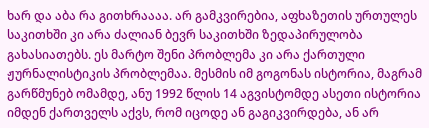ხარ და აბა რა გითხრაააა. არ გამკვირებია, აფხაზეთის ურთულეს საკითხში კი არა ძალიან ბევრ საკითხში ზედაპირულობა გახასიათებს. ეს მარტო შენი პრობლემა კი არა ქართული ჟურნალისტიკის პრობლემაა. მესმის იმ გოგონას ისტორია, მაგრამ გარწმუნებ ომამდე, ანუ 1992 წლის 14 აგვისტომდე ასეთი ისტორია იმდენ ქართველს აქვს, რომ იცოდე ან გაგიკვირდება, ან არ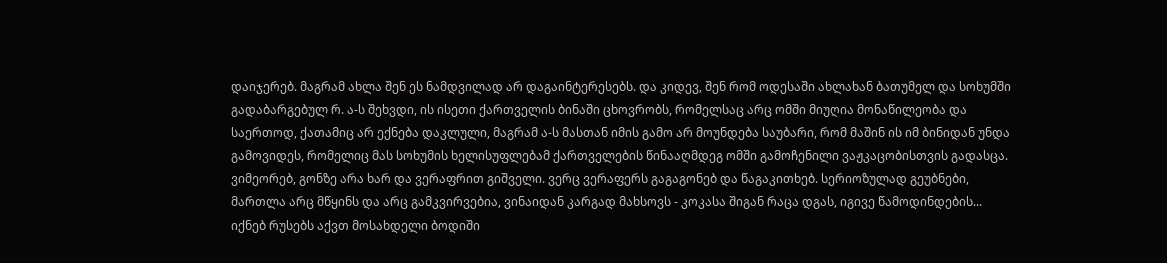დაიჯერებ. მაგრამ ახლა შენ ეს ნამდვილად არ დაგაინტერესებს. და კიდევ, შენ რომ ოდესაში ახლახან ბათუმელ და სოხუმში გადაბარგებულ რ. ა-ს შეხვდი, ის ისეთი ქართველის ბინაში ცხოვრობს, რომელსაც არც ომში მიუღია მონაწილეობა და საერთოდ, ქათამიც არ ექნება დაკლული, მაგრამ ა-ს მასთან იმის გამო არ მოუნდება საუბარი, რომ მაშინ ის იმ ბინიდან უნდა გამოვიდეს, რომელიც მას სოხუმის ხელისუფლებამ ქართველების წინააღმდეგ ომში გამოჩენილი ვაჟკაცობისთვის გადასცა. ვიმეორებ, გონზე არა ხარ და ვერაფრით გიშველი. ვერც ვერაფერს გაგაგონებ და წაგაკითხებ. სერიოზულად გეუბნები, მართლა არც მწყინს და არც გამკვირვებია, ვინაიდან კარგად მახსოვს - კოკასა შიგან რაცა დგას, იგივე წამოდინდების...
იქნებ რუსებს აქვთ მოსახდელი ბოდიში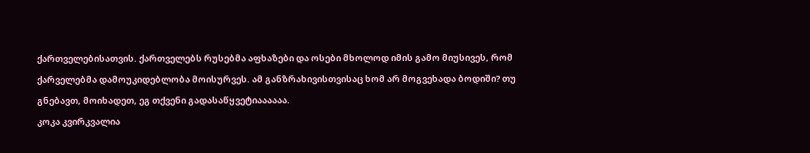ქართველებისათვის. ქართველებს რუსებმა აფხაზები და ოსები მხოლოდ იმის გამო მიუსივეს, რომ ქარველებმა დამოუკიდებლობა მოისურვეს. ამ განზრახივისთვისაც ხომ არ მოგვეხადა ბოდიში? თუ გნებავთ, მოიხადეთ, ეგ თქვენი გადასაწყვეტიაააააა.
კოკა კვირკვალია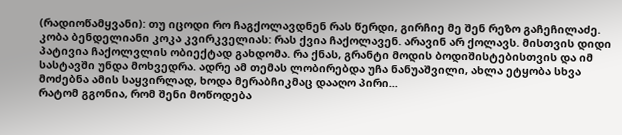(რადიოწამყვანი): თუ იცოდი რო ჩაგქოლავდნენ რას წერდი, გირჩიე მე შენ რეზო გაჩეჩილაძე.
კობა ბენდელიანი კოკა კვირკველიას: რას ქვია ჩაქოლავენ. არავინ არ ქოლავს. მისთვის დიდი პატივია ჩაქოლვლის ობიექტად გახდომა. რა ქნას, გრანტი მოდის ბოდიშისტებისთვის და იმ სასტავში უნდა მოხვედრა. ადრე ამ თემას ლობირებდა უჩა ნანუაშვილი, ახლა ეტყობა სხვა მოძებნა ამის საყვირლად, ხოდა მერაბჩიკმაც დააღო პირი...
რატომ გგონია, რომ შენი მოწოდება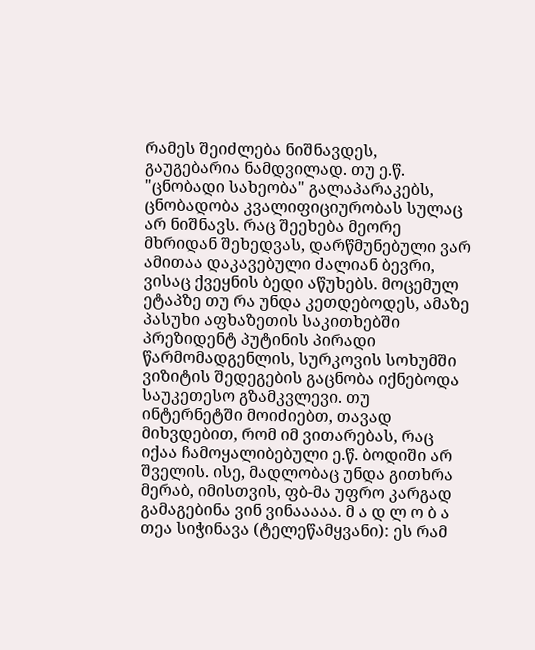რამეს შეიძლება ნიშნავდეს, გაუგებარია ნამდვილად. თუ ე.წ. "ცნობადი სახეობა" გალაპარაკებს, ცნობადობა კვალიფიციურობას სულაც არ ნიშნავს. რაც შეეხება მეორე მხრიდან შეხედვას, დარწმუნებული ვარ ამითაა დაკავებული ძალიან ბევრი, ვისაც ქვეყნის ბედი აწუხებს. მოცემულ ეტაპზე თუ რა უნდა კეთდებოდეს, ამაზე პასუხი აფხაზეთის საკითხებში პრეზიდენტ პუტინის პირადი წარმომადგენლის, სურკოვის სოხუმში ვიზიტის შედეგების გაცნობა იქნებოდა საუკეთესო გზამკვლევი. თუ ინტერნეტში მოიძიებთ, თავად მიხვდებით, რომ იმ ვითარებას, რაც იქაა ჩამოყალიბებული ე.წ. ბოდიში არ შველის. ისე, მადლობაც უნდა გითხრა მერაბ, იმისთვის, ფბ-მა უფრო კარგად გამაგებინა ვინ ვინააააა. მ ა დ ლ ო ბ ა
თეა სიჭინავა (ტელეწამყვანი): ეს რამ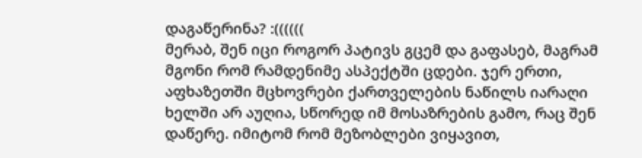დაგაწერინა? :((((((
მერაბ, შენ იცი როგორ პატივს გცემ და გაფასებ, მაგრამ მგონი რომ რამდენიმე ასპექტში ცდები. ჯერ ერთი, აფხაზეთში მცხოვრები ქართველების ნაწილს იარაღი ხელში არ აუღია, სწორედ იმ მოსაზრების გამო, რაც შენ დაწერე. იმიტომ რომ მეზობლები ვიყავით,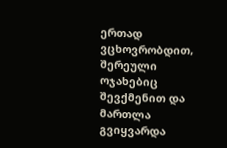ერთად ვცხოვრობდით, შერეული ოჯახებიც შევქმენით და მართლა გვიყვარდა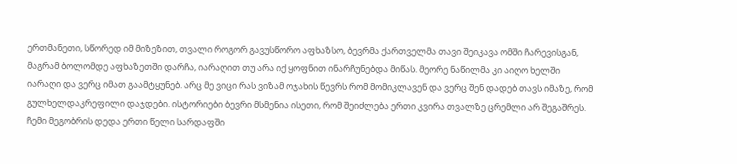ერთმანეთი, სწორედ იმ მიზეზით, თვალი როგორ გავუსწორო აფხაზსო, ბევრმა ქართველმა თავი შეიკავა ომში ჩარევისგან, მაგრამ ბოლომდე აფხაზეთში დარჩა, იარაღით თუ არა იქ ყოფნით ინარჩუნებდა მიწას. მეორე ნაწილმა კი აიღო ხელში იარაღი და ვერც იმათ გაამტყუნებ. არც მე ვიცი რას ვიზამ ოჯახის წევრს რომ მომიკლავენ და ვერც შენ დადებ თავს იმაზე, რომ გულხელდაკრეფილი დაჯდები. ისტორიები ბევრი მსმენია ისეთი, რომ შეიძლება ერთი კვირა თვალზე ცრემლი არ შეგაშრეს. ჩემი მეგობრის დედა ერთი წელი სარდაფში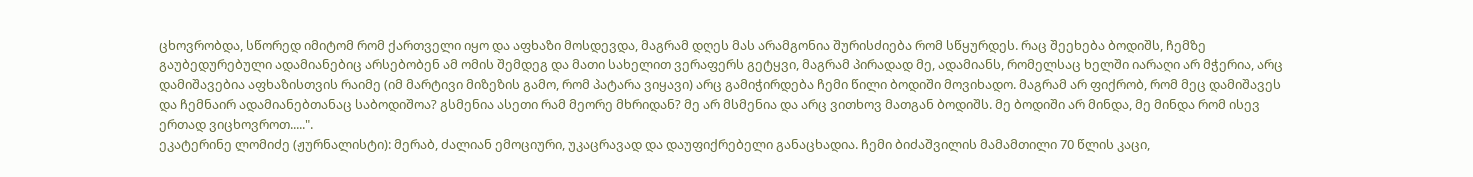ცხოვრობდა, სწორედ იმიტომ რომ ქართველი იყო და აფხაზი მოსდევდა, მაგრამ დღეს მას არამგონია შურისძიება რომ სწყურდეს. რაც შეეხება ბოდიშს, ჩემზე გაუბედურებული ადამიანებიც არსებობენ ამ ომის შემდეგ და მათი სახელით ვერაფერს გეტყვი, მაგრამ პირადად მე, ადამიანს, რომელსაც ხელში იარაღი არ მჭერია, არც დამიშავებია აფხაზისთვის რაიმე (იმ მარტივი მიზეზის გამო, რომ პატარა ვიყავი) არც გამიჭირდება ჩემი წილი ბოდიში მოვიხადო. მაგრამ არ ფიქრობ, რომ მეც დამიშავეს და ჩემნაირ ადამიანებთანაც საბოდიშოა? გსმენია ასეთი რამ მეორე მხრიდან? მე არ მსმენია და არც ვითხოვ მათგან ბოდიშს. მე ბოდიში არ მინდა, მე მინდა რომ ისევ ერთად ვიცხოვროთ.....".
ეკატერინე ლომიძე (ჟურნალისტი): მერაბ, ძალიან ემოციური, უკაცრავად და დაუფიქრებელი განაცხადია. ჩემი ბიძაშვილის მამამთილი 70 წლის კაცი,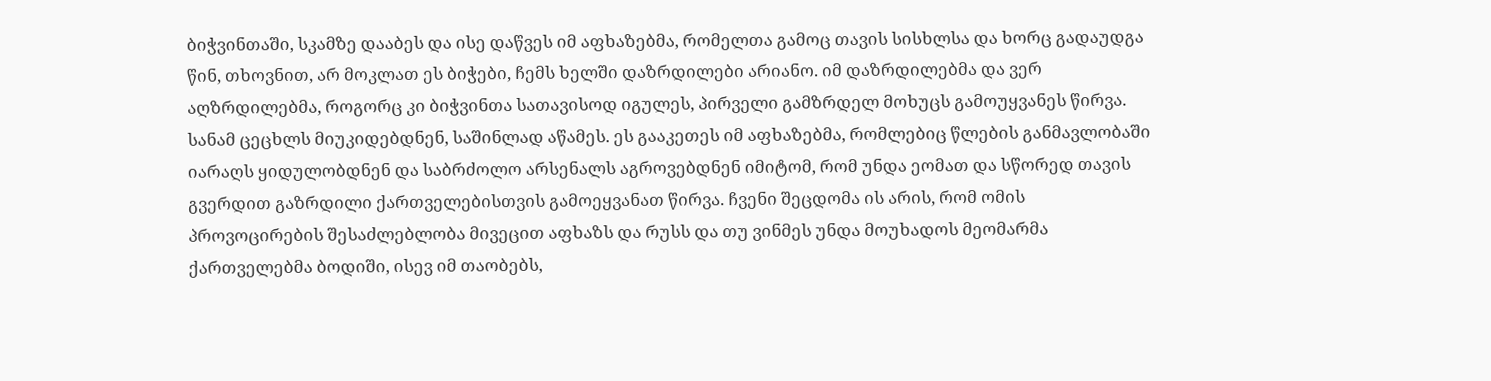ბიჭვინთაში, სკამზე დააბეს და ისე დაწვეს იმ აფხაზებმა, რომელთა გამოც თავის სისხლსა და ხორც გადაუდგა წინ, თხოვნით, არ მოკლათ ეს ბიჭები, ჩემს ხელში დაზრდილები არიანო. იმ დაზრდილებმა და ვერ აღზრდილებმა, როგორც კი ბიჭვინთა სათავისოდ იგულეს, პირველი გამზრდელ მოხუცს გამოუყვანეს წირვა. სანამ ცეცხლს მიუკიდებდნენ, საშინლად აწამეს. ეს გააკეთეს იმ აფხაზებმა, რომლებიც წლების განმავლობაში იარაღს ყიდულობდნენ და საბრძოლო არსენალს აგროვებდნენ იმიტომ, რომ უნდა ეომათ და სწორედ თავის გვერდით გაზრდილი ქართველებისთვის გამოეყვანათ წირვა. ჩვენი შეცდომა ის არის, რომ ომის პროვოცირების შესაძლებლობა მივეცით აფხაზს და რუსს და თუ ვინმეს უნდა მოუხადოს მეომარმა ქართველებმა ბოდიში, ისევ იმ თაობებს,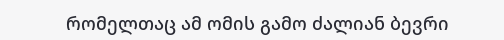რომელთაც ამ ომის გამო ძალიან ბევრი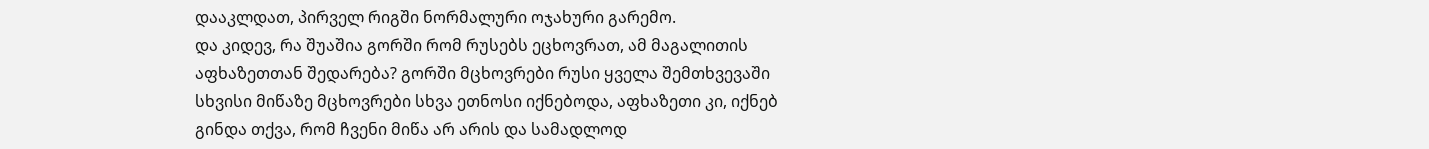დააკლდათ, პირველ რიგში ნორმალური ოჯახური გარემო.
და კიდევ, რა შუაშია გორში რომ რუსებს ეცხოვრათ, ამ მაგალითის აფხაზეთთან შედარება? გორში მცხოვრები რუსი ყველა შემთხვევაში სხვისი მიწაზე მცხოვრები სხვა ეთნოსი იქნებოდა, აფხაზეთი კი, იქნებ გინდა თქვა, რომ ჩვენი მიწა არ არის და სამადლოდ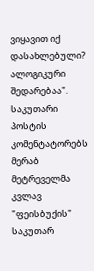ვიყავით იქ დასახლებული? ალოგიკური შედარებაა".
საკუთარი პოსტის კომენტატორებს მერაბ მეტრეველმა კვლავ "ფეისბუქის" საკუთარ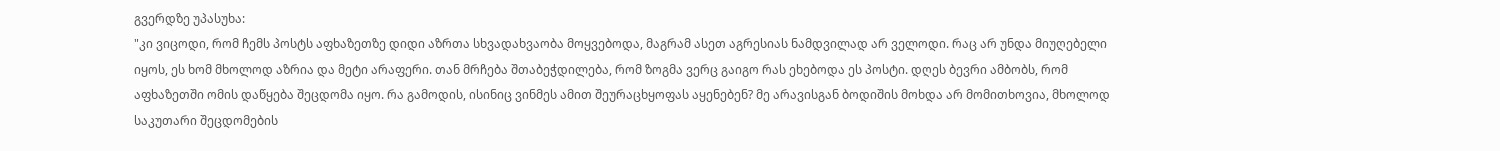გვერდზე უპასუხა:
"კი ვიცოდი, რომ ჩემს პოსტს აფხაზეთზე დიდი აზრთა სხვადახვაობა მოყვებოდა, მაგრამ ასეთ აგრესიას ნამდვილად არ ველოდი. რაც არ უნდა მიუღებელი იყოს, ეს ხომ მხოლოდ აზრია და მეტი არაფერი. თან მრჩება შთაბეჭდილება, რომ ზოგმა ვერც გაიგო რას ეხებოდა ეს პოსტი. დღეს ბევრი ამბობს, რომ აფხაზეთში ომის დაწყება შეცდომა იყო. რა გამოდის, ისინიც ვინმეს ამით შეურაცხყოფას აყენებენ? მე არავისგან ბოდიშის მოხდა არ მომითხოვია, მხოლოდ საკუთარი შეცდომების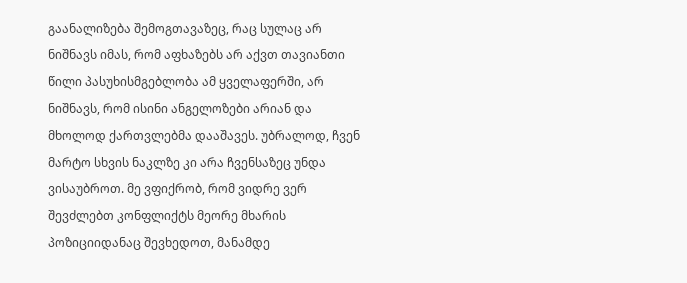გაანალიზება შემოგთავაზეც, რაც სულაც არ ნიშნავს იმას, რომ აფხაზებს არ აქვთ თავიანთი წილი პასუხისმგებლობა ამ ყველაფერში, არ ნიშნავს, რომ ისინი ანგელოზები არიან და მხოლოდ ქართვლებმა დააშავეს. უბრალოდ, ჩვენ მარტო სხვის ნაკლზე კი არა ჩვენსაზეც უნდა ვისაუბროთ. მე ვფიქრობ, რომ ვიდრე ვერ შევძლებთ კონფლიქტს მეორე მხარის პოზიციიდანაც შევხედოთ, მანამდე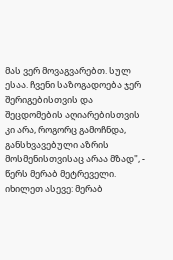მას ვერ მოვაგვარებთ. სულ ესაა. ჩვენი საზოგადოება ჯერ შერიგებისთვის და შეცდომების აღიარებისთვის კი არა, როგორც გამოჩნდა, განსხვავებული აზრის მოსმენისთვისაც არაა მზად", - წერს მერაბ მეტრეველი.
იხილეთ ასევე: მერაბ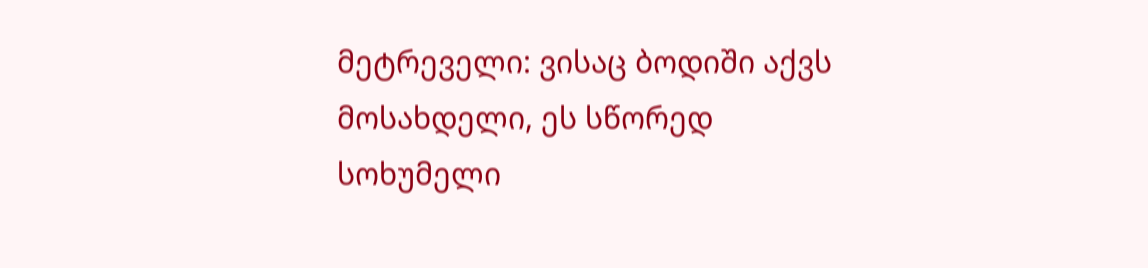მეტრეველი: ვისაც ბოდიში აქვს მოსახდელი, ეს სწორედ სოხუმელი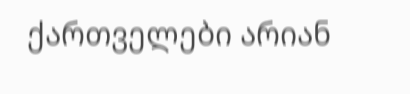ქართველები არიან